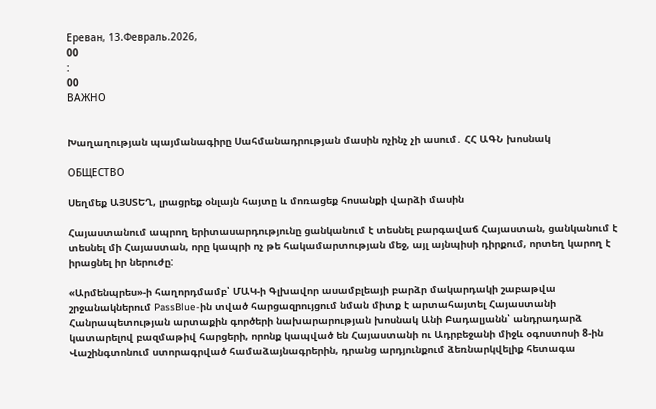Ереван, 13.Февраль.2026,
00
:
00
ВАЖНО


Խաղաղության պայմանագիրը Սահմանադրության մասին ոչինչ չի ասում․ ՀՀ ԱԳՆ խոսնակ

ОБЩЕСТВО

Սեղմեք ԱՅՍՏԵՂ, լրացրեք օնլայն հայտը և մոռացեք հոսանքի վարձի մասին

Հայաստանում ապրող երիտասարդությունը ցանկանում է տեսնել բարգավաճ Հայաստան, ցանկանում է տեսնել մի Հայաստան, որը կապրի ոչ թե հակամարտության մեջ, այլ այնպիսի դիրքում, որտեղ կարող է իրացնել իր ներուժը:

«Արմենպրես»-ի հաղորդմամբ՝ ՄԱԿ-ի Գլխավոր ասամբլեայի բարձր մակարդակի շաբաթվա շրջանակներում PassBlue-ին տված հարցազրույցում նման միտք է արտահայտել Հայաստանի Հանրապետության արտաքին գործերի նախարարության խոսնակ Անի Բադալյանն՝ անդրադարձ կատարելով բազմաթիվ հարցերի, որոնք կապված են Հայաստանի ու Ադրբեջանի միջև օգոստոսի 8-ին Վաշինգտոնում ստորագրված համաձայնագրերին, դրանց արդյունքում ձեռնարկվելիք հետագա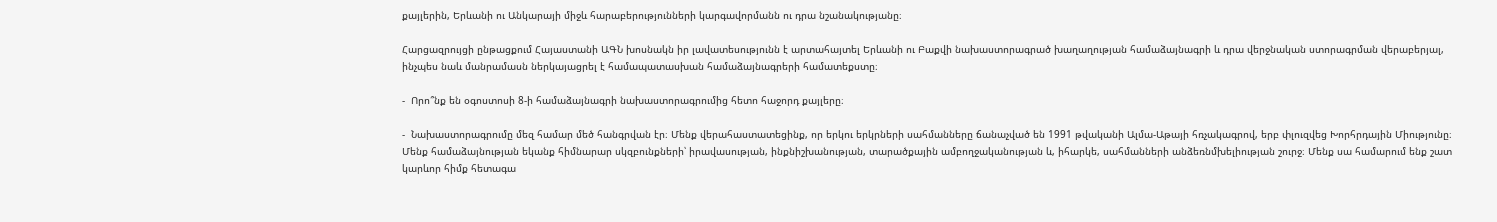քայլերին, Երևանի ու Անկարայի միջև հարաբերությունների կարգավորմանն ու դրա նշանակությանը։

Հարցազրույցի ընթացքում Հայաստանի ԱԳՆ խոսնակն իր լավատեսությունն է արտահայտել Երևանի ու Բաքվի նախաստորագրած խաղաղության համաձայնագրի և դրա վերջնական ստորագրման վերաբերյալ, ինչպես նաև մանրամասն ներկայացրել է համապատասխան համաձայնագրերի համատեքստը։

-  Որո՞նք են օգոստոսի 8-ի համաձայնագրի նախաստորագրումից հետո հաջորդ քայլերը։

-  Նախաստորագրումը մեզ համար մեծ հանգրվան էր։ Մենք վերահաստատեցինք, որ երկու երկրների սահմանները ճանաչված են 1991 թվականի Ալմա-Աթայի հռչակագրով, երբ փլուզվեց Խորհրդային Միությունը։ Մենք համաձայնության եկանք հիմնարար սկզբունքների՝ իրավասության, ինքնիշխանության, տարածքային ամբողջականության և, իհարկե, սահմանների անձեռնմխելիության շուրջ։ Մենք սա համարում ենք շատ կարևոր հիմք հետագա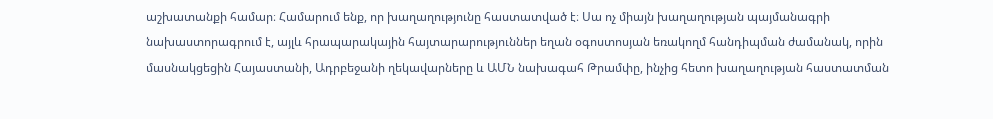աշխատանքի համար։ Համարում ենք, որ խաղաղությունը հաստատված է։ Սա ոչ միայն խաղաղության պայմանագրի նախաստորագրում է, այլև հրապարակային հայտարարություններ եղան օգոստոսյան եռակողմ հանդիպման ժամանակ, որին մասնակցեցին Հայաստանի, Ադրբեջանի ղեկավարները և ԱՄՆ նախագահ Թրամփը, ինչից հետո խաղաղության հաստատման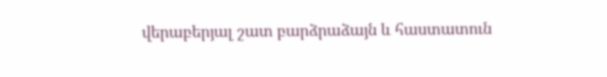վերաբերյալ շատ բարձրաձայն և հաստատուն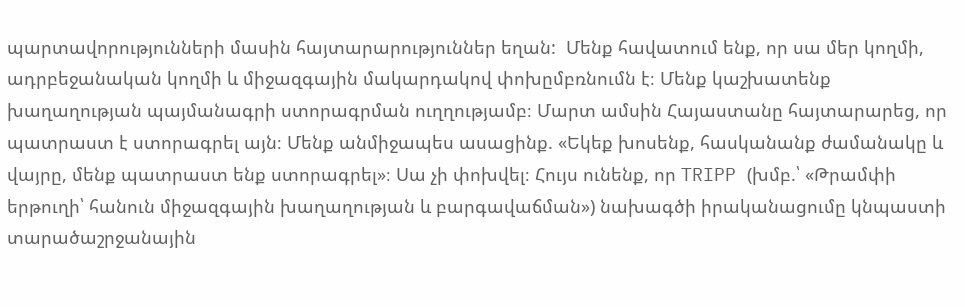պարտավորությունների մասին հայտարարություններ եղան:  Մենք հավատում ենք, որ սա մեր կողմի, ադրբեջանական կողմի և միջազգային մակարդակով փոխըմբռնումն է։ Մենք կաշխատենք խաղաղության պայմանագրի ստորագրման ուղղությամբ։ Մարտ ամսին Հայաստանը հայտարարեց, որ պատրաստ է ստորագրել այն։ Մենք անմիջապես ասացինք. «Եկեք խոսենք, հասկանանք ժամանակը և վայրը, մենք պատրաստ ենք ստորագրել»։ Սա չի փոխվել։ Հույս ունենք, որ TRIPP (խմբ.՝ «Թրամփի երթուղի՝ հանուն միջազգային խաղաղության և բարգավաճման») նախագծի իրականացումը կնպաստի տարածաշրջանային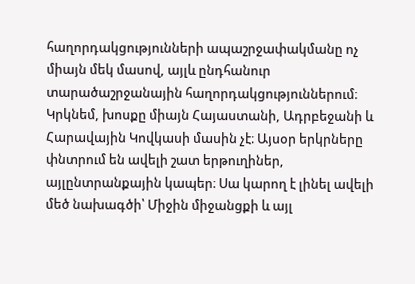հաղորդակցությունների ապաշրջափակմանը ոչ միայն մեկ մասով, այլև ընդհանուր տարածաշրջանային հաղորդակցություններում։ Կրկնեմ, խոսքը միայն Հայաստանի, Ադրբեջանի և Հարավային Կովկասի մասին չէ։ Այսօր երկրները փնտրում են ավելի շատ երթուղիներ, այլընտրանքային կապեր։ Սա կարող է լինել ավելի մեծ նախագծի՝ Միջին միջանցքի և այլ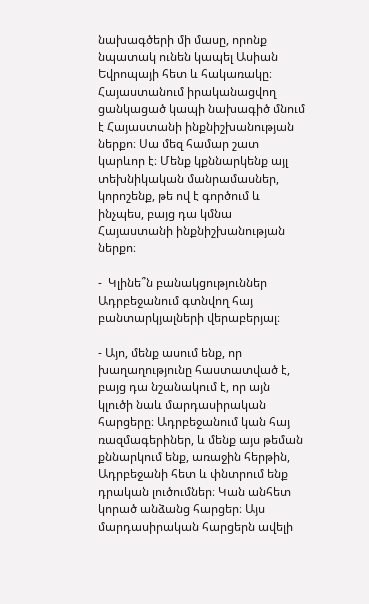նախագծերի մի մասը, որոնք նպատակ ունեն կապել Ասիան Եվրոպայի հետ և հակառակը։ Հայաստանում իրականացվող ցանկացած կապի նախագիծ մնում է Հայաստանի ինքնիշխանության ներքո։ Սա մեզ համար շատ կարևոր է։ Մենք կքննարկենք այլ տեխնիկական մանրամասներ, կորոշենք, թե ով է գործում և ինչպես, բայց դա կմնա Հայաստանի ինքնիշխանության ներքո։

-  Կլինե՞ն բանակցություններ Ադրբեջանում գտնվող հայ բանտարկյալների վերաբերյալ։

- Այո, մենք ասում ենք, որ խաղաղությունը հաստատված է, բայց դա նշանակում է, որ այն կլուծի նաև մարդասիրական հարցերը։ Ադրբեջանում կան հայ ռազմագերիներ, և մենք այս թեման քննարկում ենք, առաջին հերթին, Ադրբեջանի հետ և փնտրում ենք դրական լուծումներ։ Կան անհետ կորած անձանց հարցեր։ Այս մարդասիրական հարցերն ավելի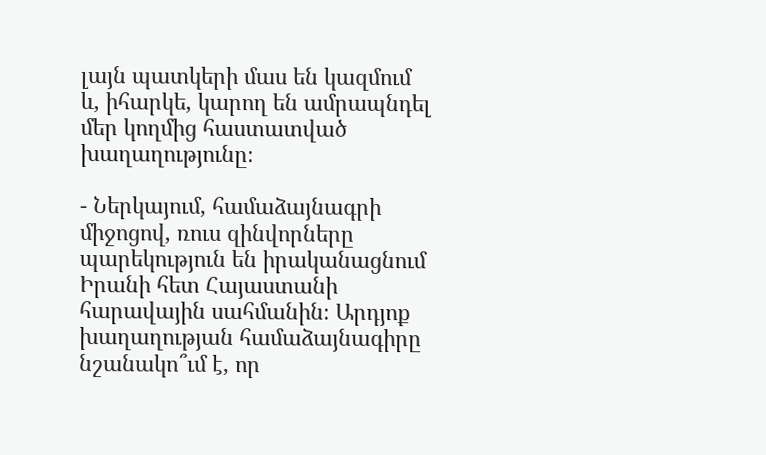լայն պատկերի մաս են կազմում և, իհարկե, կարող են ամրապնդել մեր կողմից հաստատված խաղաղությունը։

- Ներկայում, համաձայնագրի միջոցով, ռուս զինվորները պարեկություն են իրականացնում Իրանի հետ Հայաստանի հարավային սահմանին։ Արդյոք խաղաղության համաձայնագիրը նշանակո՞ւմ է, որ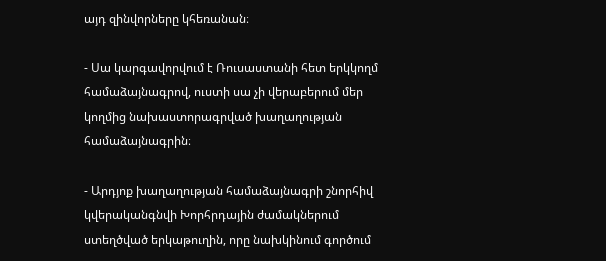այդ զինվորները կհեռանան։

- Սա կարգավորվում է Ռուսաստանի հետ երկկողմ համաձայնագրով, ուստի սա չի վերաբերում մեր կողմից նախաստորագրված խաղաղության համաձայնագրին։

- Արդյոք խաղաղության համաձայնագրի շնորհիվ կվերականգնվի Խորհրդային ժամակներում ստեղծված երկաթուղին, որը նախկինում գործում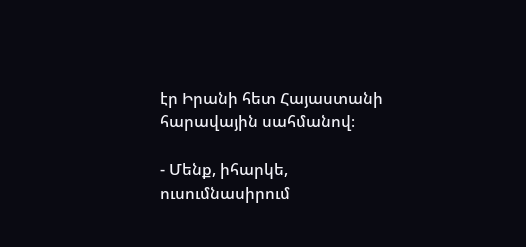էր Իրանի հետ Հայաստանի հարավային սահմանով։

- Մենք, իհարկե, ուսումնասիրում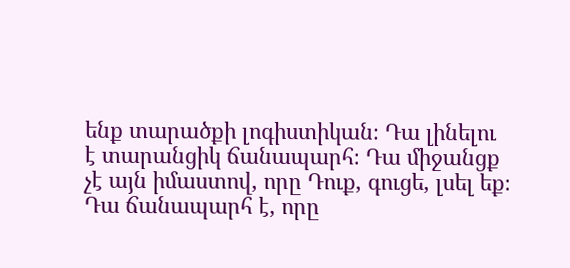ենք տարածքի լոգիստիկան։ Դա լինելու է տարանցիկ ճանապարհ։ Դա միջանցք չէ այն իմաստով, որը Դուք, գուցե, լսել եք։ Դա ճանապարհ է, որը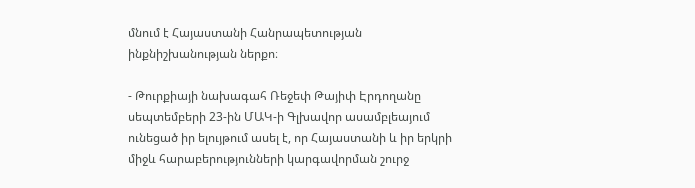մնում է Հայաստանի Հանրապետության ինքնիշխանության ներքո։

- Թուրքիայի նախագահ Ռեջեփ Թայիփ Էրդողանը սեպտեմբերի 23-ին ՄԱԿ-ի Գլխավոր ասամբլեայում ունեցած իր ելույթում ասել է, որ Հայաստանի և իր երկրի միջև հարաբերությունների կարգավորման շուրջ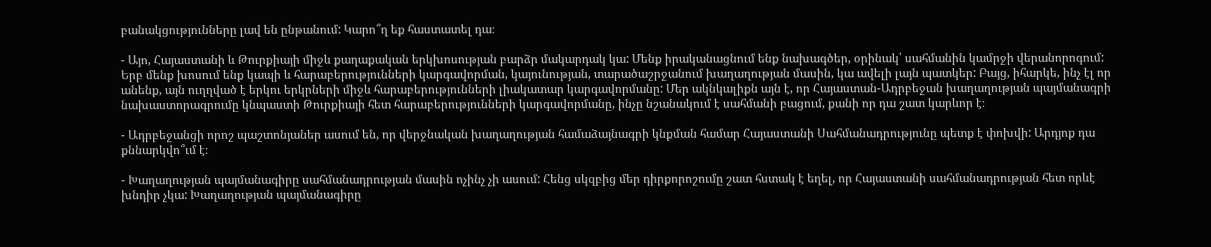բանակցությունները լավ են ընթանում: Կարո՞ղ եք հաստատել դա։

- Այո, Հայաստանի և Թուրքիայի միջև քաղաքական երկխոսության բարձր մակարդակ կա: Մենք իրականացնում ենք նախագծեր, օրինակ՝ սահմանին կամրջի վերանորոգում: Երբ մենք խոսում ենք կապի և հարաբերությունների կարգավորման, կայունության, տարածաշրջանում խաղաղության մասին, կա ավելի լայն պատկեր: Բայց, իհարկե, ինչ էլ որ անենք, այն ուղղված է երկու երկրների միջև հարաբերությունների լիակատար կարգավորմանը: Մեր ակնկալիքն այն է, որ Հայաստան-Ադրբեջան խաղաղության պայմանագրի նախաստորագրումը կնպաստի Թուրքիայի հետ հարաբերությունների կարգավորմանը, ինչը նշանակում է սահմանի բացում, քանի որ դա շատ կարևոր է։

- Ադրբեջանցի որոշ պաշտոնյաներ ասում են, որ վերջնական խաղաղության համաձայնագրի կնքման համար Հայաստանի Սահմանադրությունը պետք է փոխվի: Արդյոք դա քննարկվո՞ւմ է։

- Խաղաղության պայմանագիրը սահմանադրության մասին ոչինչ չի ասում: Հենց սկզբից մեր դիրքորոշումը շատ հստակ է եղել, որ Հայաստանի սահմանադրության հետ որևէ խնդիր չկա: Խաղաղության պայմանագիրը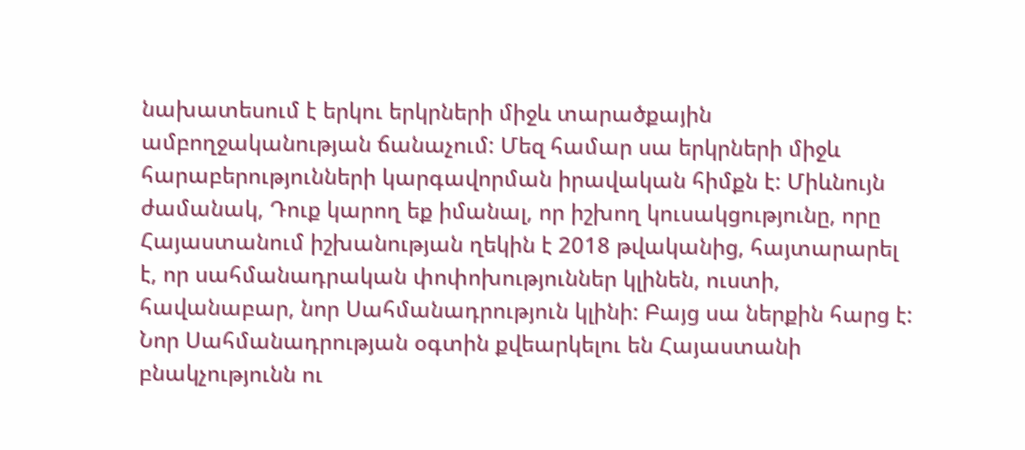նախատեսում է երկու երկրների միջև տարածքային ամբողջականության ճանաչում: Մեզ համար սա երկրների միջև հարաբերությունների կարգավորման իրավական հիմքն է: Միևնույն ժամանակ, Դուք կարող եք իմանալ, որ իշխող կուսակցությունը, որը Հայաստանում իշխանության ղեկին է 2018 թվականից, հայտարարել է, որ սահմանադրական փոփոխություններ կլինեն, ուստի, հավանաբար, նոր Սահմանադրություն կլինի: Բայց սա ներքին հարց է: Նոր Սահմանադրության օգտին քվեարկելու են Հայաստանի բնակչությունն ու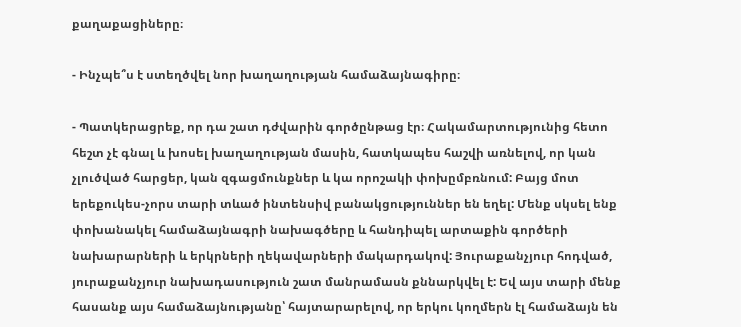քաղաքացիները։

- Ինչպե՞ս է ստեղծվել նոր խաղաղության համաձայնագիրը։

- Պատկերացրեք, որ դա շատ դժվարին գործընթաց էր։ Հակամարտությունից հետո հեշտ չէ գնալ և խոսել խաղաղության մասին, հատկապես հաշվի առնելով, որ կան չլուծված հարցեր, կան զգացմունքներ և կա որոշակի փոխըմբռնում: Բայց մոտ երեքուկես-չորս տարի տևած ինտենսիվ բանակցություններ են եղել: Մենք սկսել ենք փոխանակել համաձայնագրի նախագծերը և հանդիպել արտաքին գործերի նախարարների և երկրների ղեկավարների մակարդակով: Յուրաքանչյուր հոդված, յուրաքանչյուր նախադասություն շատ մանրամասն քննարկվել է: Եվ այս տարի մենք հասանք այս համաձայնությանը՝ հայտարարելով, որ երկու կողմերն էլ համաձայն են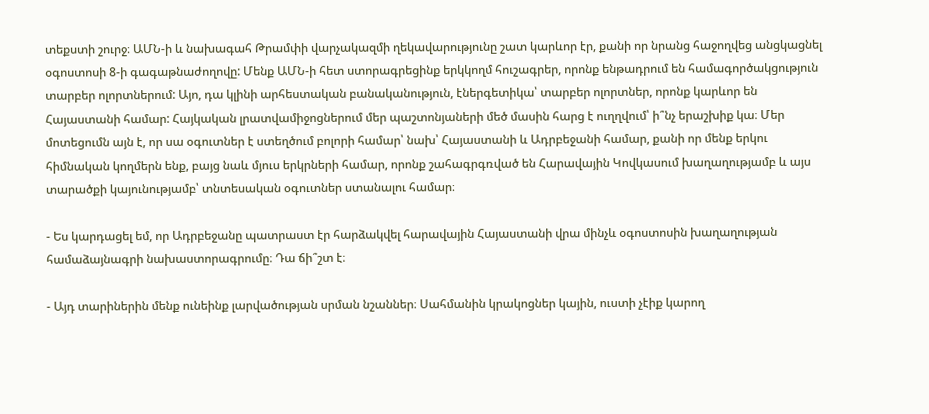տեքստի շուրջ։ ԱՄՆ-ի և նախագահ Թրամփի վարչակազմի ղեկավարությունը շատ կարևոր էր, քանի որ նրանց հաջողվեց անցկացնել օգոստոսի 8-ի գագաթնաժողովը: Մենք ԱՄՆ-ի հետ ստորագրեցինք երկկողմ հուշագրեր, որոնք ենթադրում են համագործակցություն տարբեր ոլորտներում: Այո, դա կլինի արհեստական բանականություն, էներգետիկա՝ տարբեր ոլորտներ, որոնք կարևոր են Հայաստանի համար: Հայկական լրատվամիջոցներում մեր պաշտոնյաների մեծ մասին հարց է ուղղվում՝ ի՞նչ երաշխիք կա։ Մեր մոտեցումն այն է, որ սա օգուտներ է ստեղծում բոլորի համար՝ նախ՝ Հայաստանի և Ադրբեջանի համար, քանի որ մենք երկու հիմնական կողմերն ենք, բայց նաև մյուս երկրների համար, որոնք շահագրգռված են Հարավային Կովկասում խաղաղությամբ և այս տարածքի կայունությամբ՝ տնտեսական օգուտներ ստանալու համար։

- Ես կարդացել եմ, որ Ադրբեջանը պատրաստ էր հարձակվել հարավային Հայաստանի վրա մինչև օգոստոսին խաղաղության համաձայնագրի նախաստորագրումը։ Դա ճի՞շտ է։

- Այդ տարիներին մենք ունեինք լարվածության սրման նշաններ։ Սահմանին կրակոցներ կային, ուստի չէիք կարող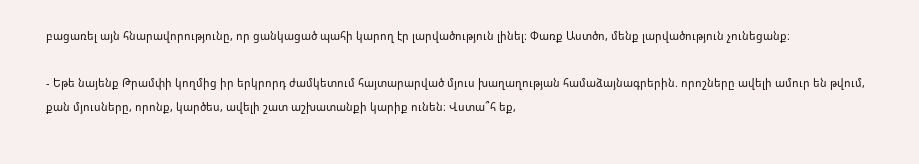բացառել այն հնարավորությունը, որ ցանկացած պահի կարող էր լարվածություն լինել։ Փառք Աստծո, մենք լարվածություն չունեցանք։

- Եթե նայենք Թրամփի կողմից իր երկրորդ ժամկետում հայտարարված մյուս խաղաղության համաձայնագրերին. որոշները ավելի ամուր են թվում, քան մյուսները, որոնք, կարծես, ավելի շատ աշխատանքի կարիք ունեն։ Վստա՞հ եք,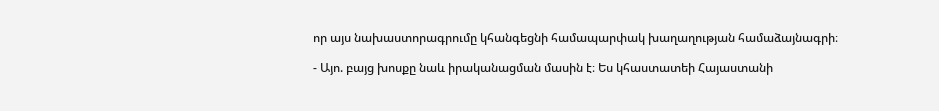որ այս նախաստորագրումը կհանգեցնի համապարփակ խաղաղության համաձայնագրի։

- Այո. բայց խոսքը նաև իրականացման մասին է։ Ես կհաստատեի Հայաստանի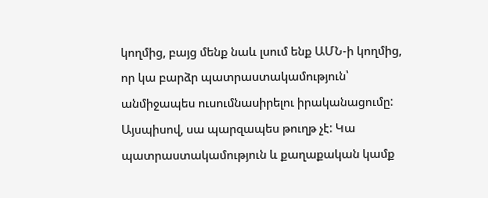կողմից, բայց մենք նաև լսում ենք ԱՄՆ-ի կողմից, որ կա բարձր պատրաստակամություն՝ անմիջապես ուսումնասիրելու իրականացումը: Այսպիսով, սա պարզապես թուղթ չէ: Կա պատրաստակամություն և քաղաքական կամք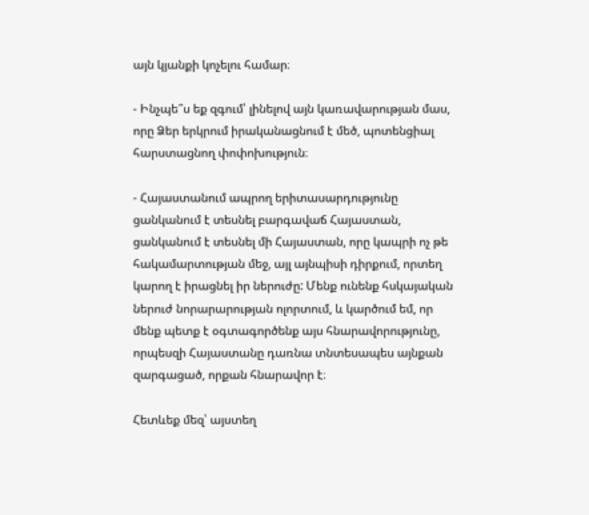այն կյանքի կոչելու համար։

- Ինչպե՞ս եք զգում՝ լինելով այն կառավարության մաս, որը Ձեր երկրում իրականացնում է մեծ, պոտենցիալ հարստացնող փոփոխություն։

- Հայաստանում ապրող երիտասարդությունը ցանկանում է տեսնել բարգավաճ Հայաստան, ցանկանում է տեսնել մի Հայաստան, որը կապրի ոչ թե հակամարտության մեջ, այլ այնպիսի դիրքում, որտեղ կարող է իրացնել իր ներուժը: Մենք ունենք հսկայական ներուժ նորարարության ոլորտում, և կարծում եմ, որ մենք պետք է օգտագործենք այս հնարավորությունը, որպեսզի Հայաստանը դառնա տնտեսապես այնքան զարգացած, որքան հնարավոր է։

Հետևեք մեզ՝ այստեղ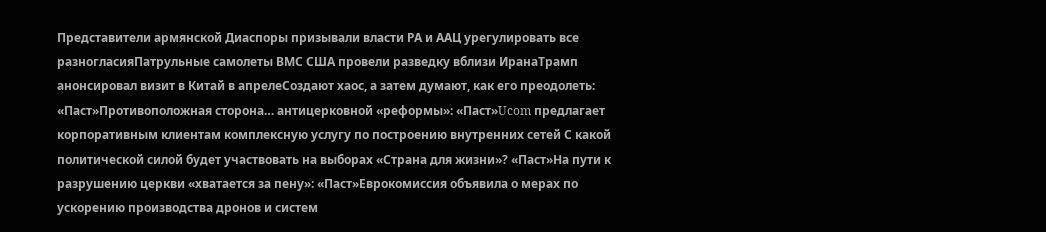Представители армянской Диаспоры призывали власти РА и ААЦ урегулировать все разногласияПатрульные самолеты ВМС США провели разведку вблизи ИранаТрамп анонсировал визит в Китай в апрелеСоздают хаос, а затем думают, как его преодолеть: «Паст»Противоположная сторона… антицерковной «реформы»: «Паст»Ucom предлагает корпоративным клиентам комплексную услугу по построению внутренних сетей С какой политической силой будет участвовать на выборах «Страна для жизни»? «Паст»На пути к разрушению церкви «хватается за пену»: «Паст»Еврокомиссия объявила о мерах по ускорению производства дронов и систем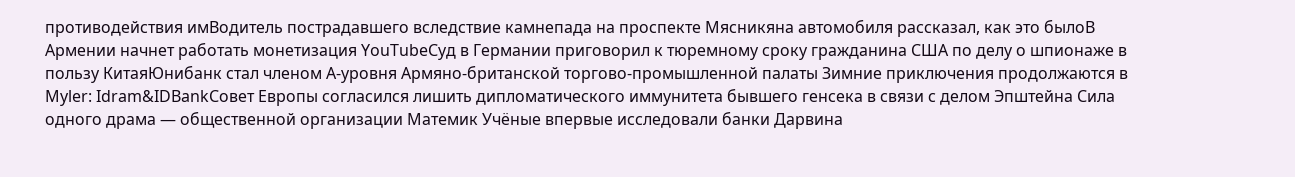противодействия имВодитель пострадавшего вследствие камнепада на проспекте Мясникяна автомобиля рассказал, как это былоВ Армении начнет работать монетизация YouTubeСуд в Германии приговорил к тюремному сроку гражданина США по делу о шпионаже в пользу КитаяЮнибанк стал членом А-уровня Армяно-британской торгово-промышленной палаты Зимние приключения продолжаются в Myler: Idram&IDBankСовет Европы согласился лишить дипломатического иммунитета бывшего генсека в связи с делом Эпштейна Сила одного драма — общественной организации Матeмик Учёные впервые исследовали банки Дарвина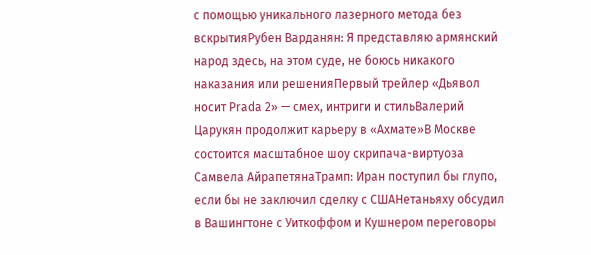с помощью уникального лазерного метода без вскрытияРубен Варданян: Я представляю армянский народ здесь, на этом суде, не боюсь никакого наказания или решенияПервый трейлер «Дьявол носит Prada 2» — смех, интриги и стильВалерий Царукян продолжит карьеру в «Ахмате»В Москве состоится масштабное шоу скрипача-виртуоза Самвела АйрапетянаТрамп: Иран поступил бы глупо, если бы не заключил сделку с СШАНетаньяху обсудил в Вашингтоне с Уиткоффом и Кушнером переговоры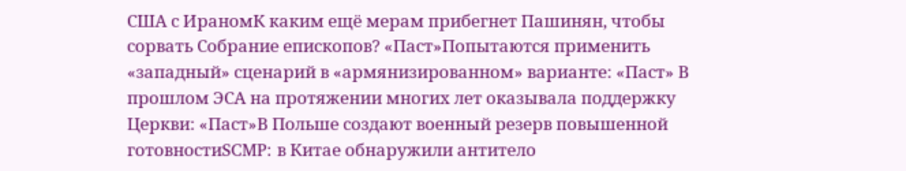США с ИраномК каким ещё мерам прибегнет Пашинян, чтобы сорвать Собрание епископов? «Паст»Попытаются применить «западный» сценарий в «армянизированном» варианте: «Паст» В прошлом ЭСА на протяжении многих лет оказывала поддержку Церкви: «Паст»В Польше создают военный резерв повышенной готовностиSCMP: в Китае обнаружили антитело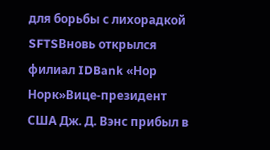для борьбы с лихорадкой SFTSВновь открылся филиал IDBank «Нор Норк»Вице-президент США Дж. Д. Вэнс прибыл в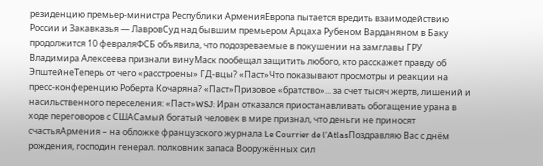резиденцию премьер-министра Республики АрменияЕвропа пытается вредить взаимодействию России и Закавказья — ЛавровСуд над бывшим премьером Арцаха Рубеном Варданяном в Баку продолжится 10 февраляФСБ объявила, что подозреваемые в покушении на замглавы ГРУ Владимира Алексеева признали винуМаск пообещал защитить любого, кто расскажет правду об ЭпштейнеТеперь от чего «расстроены» ГД-вцы? «Паст»Что показывают просмотры и реакции на пресс-конференцию Роберта Кочаряна? «Паст»Призовое «братство»... за счет тысяч жертв, лишений и насильственного переселения: «Паст»WSJ: Иран отказался приостанавливать обогащение урана в ходе переговоров с СШАСамый богатый человек в мире признал, что деньги не приносят счастьяАрмения – на обложке французского журнала Le Courrier de l’AtlasПоздравляю Вас с днём рождения, господин генерал. полковник запаса Вооружённых сил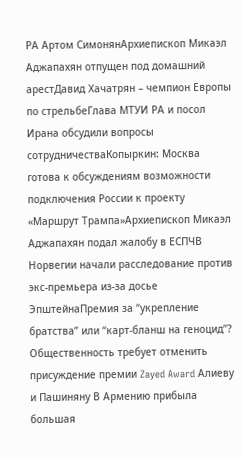РА Артом СимонянАрхиепископ Микаэл Аджапахян отпущен под домашний арестДавид Хачатрян – чемпион Европы по стрельбеГлава МТУИ РА и посол Ирана обсудили вопросы сотрудничестваКопыркин: Москва готова к обсуждениям возможности подключения России к проекту «Маршрут Трампа»Архиепископ Микаэл Аджапахян подал жалобу в ЕСПЧВ Норвегии начали расследование против экс-премьера из-за досье ЭпштейнаПремия за “укрепление братства” или “карт-бланш на геноцид”? Общественность требует отменить присуждение премии Zayed Award Алиеву и Пашиняну В Армению прибыла большая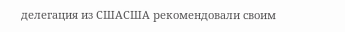делегация из СШАСША рекомендовали своим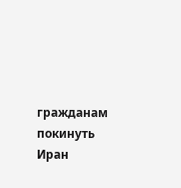гражданам покинуть Иран